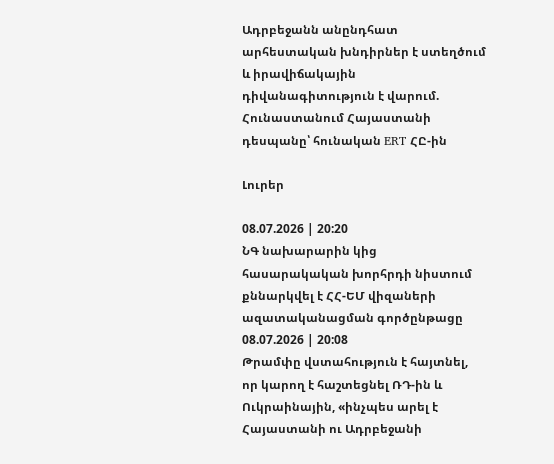Ադրբեջանն անընդհատ արհեստական խնդիրներ է ստեղծում և իրավիճակային դիվանագիտություն է վարում. Հունաստանում Հայաստանի դեսպանը՝ հունական ERT ՀԸ-ին

Լուրեր

08.07.2026 | 20:20
ՆԳ նախարարին կից հասարակական խորհրդի նիստում քննարկվել է ՀՀ-ԵՄ վիզաների ազատականացման գործընթացը
08.07.2026 | 20:08
Թրամփը վստահություն է հայտնել, որ կարող է հաշտեցնել ՌԴ-ին և Ուկրաինային, «ինչպես արել է Հայաստանի ու Ադրբեջանի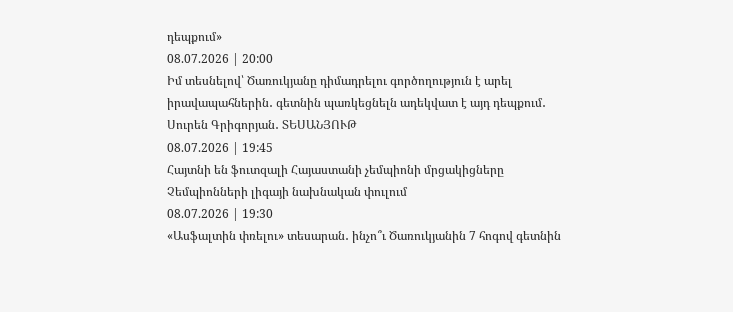դեպքում»
08.07.2026 | 20:00
Իմ տեսնելով՝ Ծառուկյանը դիմադրելու գործողություն է արել իրավապահներին․ գետնին պառկեցնելն ադեկվատ է այդ դեպքում․ Սուրեն Գրիգորյան․ ՏԵՍԱՆՅՈՒԹ
08.07.2026 | 19:45
Հայտնի են ֆուտզալի Հայաստանի չեմպիոնի մրցակիցները Չեմպիոնների լիգայի նախնական փուլում
08.07.2026 | 19:30
«Ասֆալտին փռելու» տեսարան․ ինչո՞ւ Ծառուկյանին 7 հոգով գետնին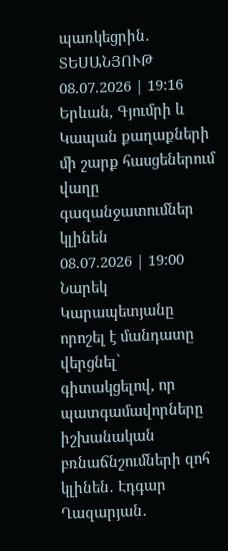պառկեցրին․ ՏԵՍԱՆՅՈՒԹ
08.07.2026 | 19:16
Երևան, Գյումրի և Կապան քաղաքների մի շարք հասցեներում վաղը գազանջատումներ կլինեն
08.07.2026 | 19:00
Նարեկ Կարապետյանը որոշել է մանդատը վերցնել՝ գիտակցելով, որ պատգամավորները իշխանական բռնաճնշումների զոհ կլինեն․ Էդգար Ղազարյան․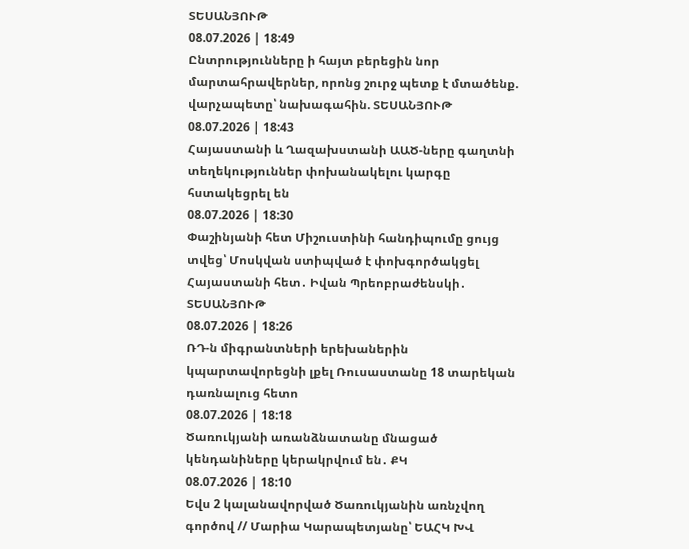ՏԵՍԱՆՅՈՒԹ
08.07.2026 | 18:49
Ընտրությունները ի հայտ բերեցին նոր մարտահրավերներ, որոնց շուրջ պետք է մտածենք. վարչապետը՝ նախագահին. ՏԵՍԱՆՅՈՒԹ
08.07.2026 | 18:43
Հայաստանի և Ղազախստանի ԱԱԾ-ները գաղտնի տեղեկություններ փոխանակելու կարգը հստակեցրել են
08.07.2026 | 18:30
Փաշինյանի հետ Միշուստինի հանդիպումը ցույց տվեց՝ Մոսկվան ստիպված է փոխգործակցել Հայաստանի հետ․ Իվան Պրեոբրաժենսկի․ ՏԵՍԱՆՅՈՒԹ
08.07.2026 | 18:26
ՌԴ-ն միգրանտների երեխաներին կպարտավորեցնի լքել Ռուսաստանը 18 տարեկան դառնալուց հետո
08.07.2026 | 18:18
Ծառուկյանի առանձնատանը մնացած կենդանիները կերակրվում են․ ՔԿ
08.07.2026 | 18:10
Եվս 2 կալանավորված Ծառուկյանին առնչվող գործով // Մարիա Կարապետյանը՝ ԵԱՀԿ ԽՎ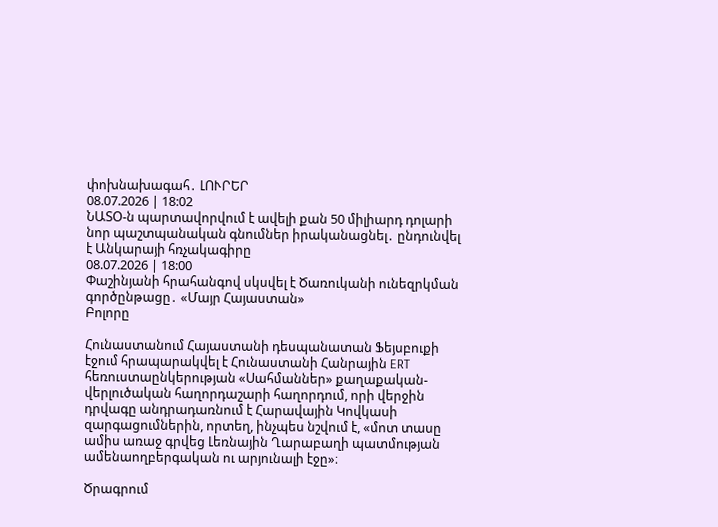փոխնախագահ․ ԼՈՒՐԵՐ
08.07.2026 | 18:02
ՆԱՏՕ-ն պարտավորվում է ավելի քան 50 միլիարդ դոլարի նոր պաշտպանական գնումներ իրականացնել․ ընդունվել է Անկարայի հռչակագիրը
08.07.2026 | 18:00
Փաշինյանի հրահանգով սկսվել է Ծառուկանի ունեզրկման գործընթացը․ «Մայր Հայաստան»
Բոլորը

Հունաստանում Հայաստանի դեսպանատան Ֆեյսբուքի էջում հրապարակվել է Հունաստանի Հանրային ERT հեռուստաընկերության «Սահմաններ» քաղաքական-վերլուծական հաղորդաշարի հաղորդում, որի վերջին դրվագը անդրադառնում է Հարավային Կովկասի զարգացումներին, որտեղ, ինչպես նշվում է, «մոտ տասը ամիս առաջ գրվեց Լեռնային Ղարաբաղի պատմության ամենաողբերգական ու արյունալի էջը»։

Ծրագրում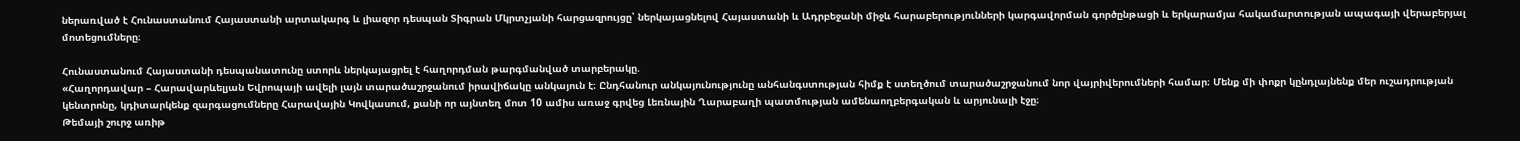ներառված է Հունաստանում Հայաստանի արտակարգ և լիազոր դեսպան Տիգրան Մկրտչյանի հարցազրույցը՝ ներկայացնելով Հայաստանի և Ադրբեջանի միջև հարաբերությունների կարգավորման գործընթացի և երկարամյա հակամարտության ապագայի վերաբերյալ մոտեցումները։

Հունաստանում Հայաստանի դեսպանատունը ստորև ներկայացրել է հաղորդման թարգմանված տարբերակը.
«Հաղորդավար – Հարավարևելյան Եվրոպայի ավելի լայն տարածաշրջանում իրավիճակը անկայուն է։ Ընդհանուր անկայունությունը անհանգստության հիմք է ստեղծում տարածաշրջանում նոր վայրիվերումների համար։ Մենք մի փոքր կընդլայնենք մեր ուշադրության կենտրոնը, կդիտարկենք զարգացումները Հարավային Կովկասում, քանի որ այնտեղ մոտ 10 ամիս առաջ գրվեց Լեռնային Ղարաբաղի պատմության ամենաողբերգական և արյունալի էջը։
Թեմայի շուրջ առիթ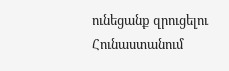ունեցանք զրուցելու Հունաստանում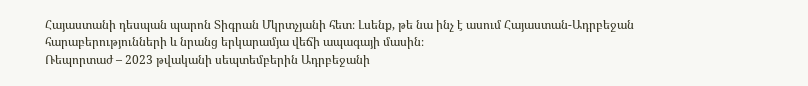Հայաստանի դեսպան պարոն Տիգրան Մկրտչյանի հետ։ Լսենք, թե նա ինչ է ասում Հայաստան-Ադրբեջան հարաբերությունների և նրանց երկարամյա վեճի ապագայի մասին։
Ռեպորտաժ – 2023 թվականի սեպտեմբերին Ադրբեջանի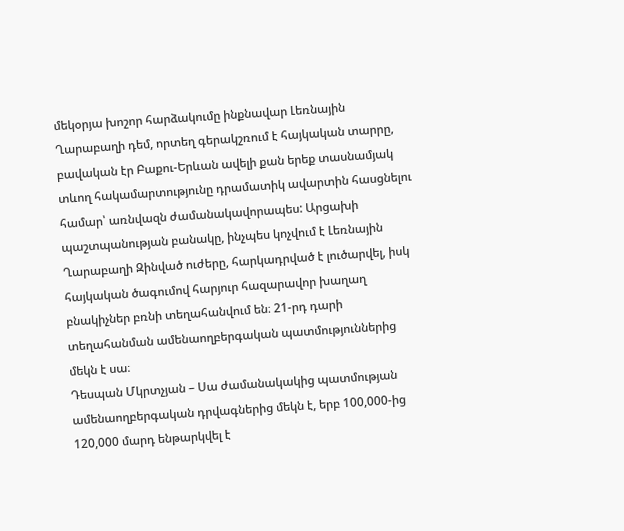մեկօրյա խոշոր հարձակումը ինքնավար Լեռնային Ղարաբաղի դեմ, որտեղ գերակշռում է հայկական տարրը, բավական էր Բաքու-Երևան ավելի քան երեք տասնամյակ տևող հակամարտությունը դրամատիկ ավարտին հասցնելու համար՝ առնվազն ժամանակավորապես: Արցախի պաշտպանության բանակը, ինչպես կոչվում է Լեռնային Ղարաբաղի Զինված ուժերը, հարկադրված է լուծարվել, իսկ հայկական ծագումով հարյուր հազարավոր խաղաղ բնակիչներ բռնի տեղահանվում են։ 21-րդ դարի տեղահանման ամենաողբերգական պատմություններից մեկն է սա։
Դեսպան Մկրտչյան – Սա ժամանակակից պատմության ամենաողբերգական դրվագներից մեկն է, երբ 100,000-ից 120,000 մարդ ենթարկվել է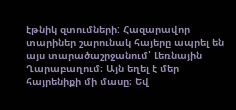էթնիկ զտումների: Հազարավոր տարիներ շարունակ հայերը ապրել են այս տարածաշրջանում՝ Լեռնային Ղարաբաղում։ Այն եղել է մեր հայրենիքի մի մասը։ Եվ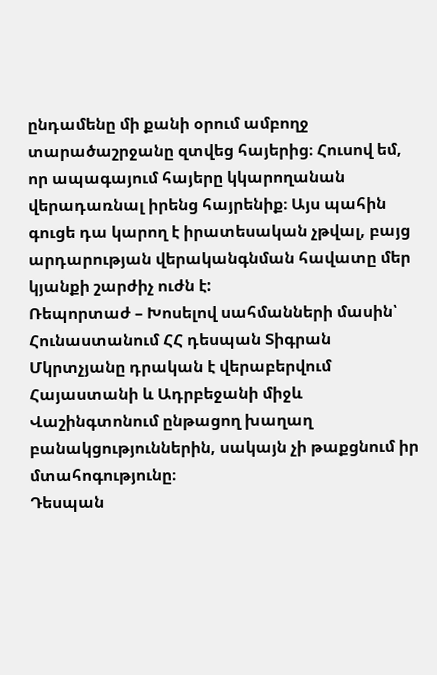ընդամենը մի քանի օրում ամբողջ տարածաշրջանը զտվեց հայերից։ Հուսով եմ, որ ապագայում հայերը կկարողանան վերադառնալ իրենց հայրենիք։ Այս պահին գուցե դա կարող է իրատեսական չթվալ, բայց արդարության վերականգնման հավատը մեր կյանքի շարժիչ ուժն է:
Ռեպորտաժ – Խոսելով սահմանների մասին՝ Հունաստանում ՀՀ դեսպան Տիգրան Մկրտչյանը դրական է վերաբերվում Հայաստանի և Ադրբեջանի միջև Վաշինգտոնում ընթացող խաղաղ բանակցություններին, սակայն չի թաքցնում իր մտահոգությունը։
Դեսպան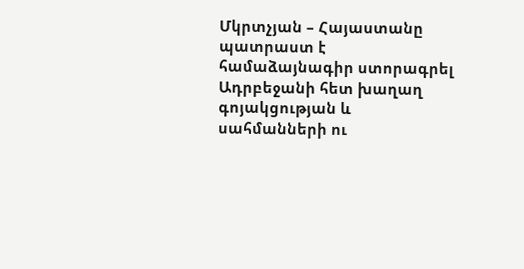Մկրտչյան – Հայաստանը պատրաստ է համաձայնագիր ստորագրել Ադրբեջանի հետ խաղաղ գոյակցության և սահմանների ու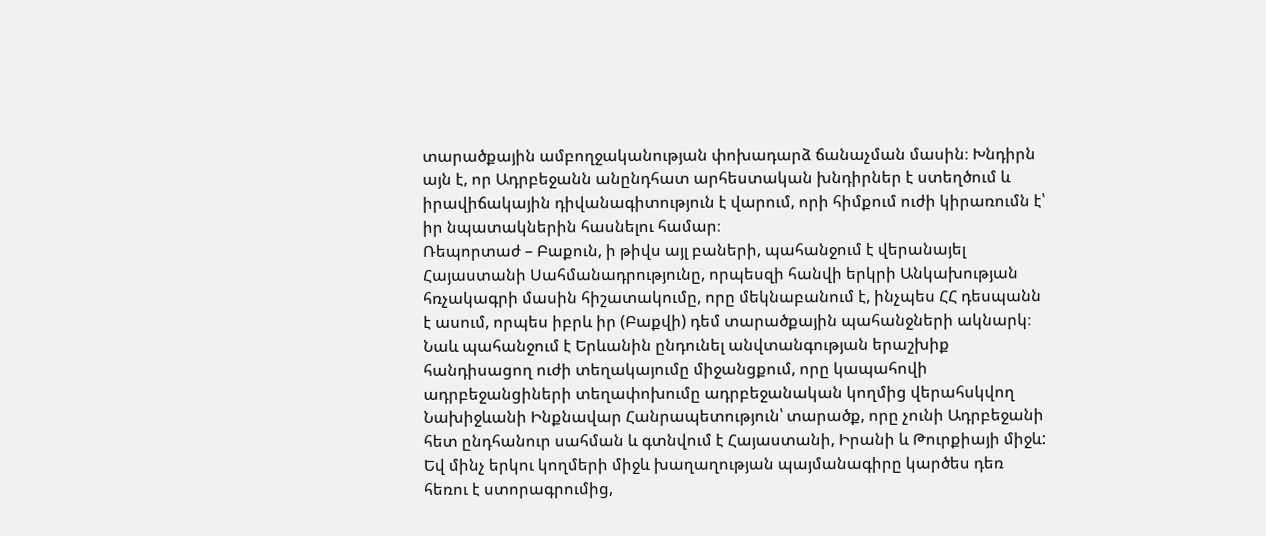տարածքային ամբողջականության փոխադարձ ճանաչման մասին։ Խնդիրն այն է, որ Ադրբեջանն անընդհատ արհեստական խնդիրներ է ստեղծում և իրավիճակային դիվանագիտություն է վարում, որի հիմքում ուժի կիրառումն է՝ իր նպատակներին հասնելու համար։
Ռեպորտաժ – Բաքուն, ի թիվս այլ բաների, պահանջում է վերանայել Հայաստանի Սահմանադրությունը, որպեսզի հանվի երկրի Անկախության հռչակագրի մասին հիշատակումը, որը մեկնաբանում է, ինչպես ՀՀ դեսպանն է ասում, որպես իբրև իր (Բաքվի) դեմ տարածքային պահանջների ակնարկ։ Նաև պահանջում է Երևանին ընդունել անվտանգության երաշխիք հանդիսացող ուժի տեղակայումը միջանցքում, որը կապահովի ադրբեջանցիների տեղափոխումը ադրբեջանական կողմից վերահսկվող Նախիջևանի Ինքնավար Հանրապետություն՝ տարածք, որը չունի Ադրբեջանի հետ ընդհանուր սահման և գտնվում է Հայաստանի, Իրանի և Թուրքիայի միջև:
Եվ մինչ երկու կողմերի միջև խաղաղության պայմանագիրը կարծես դեռ հեռու է ստորագրումից,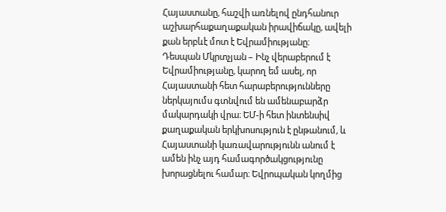Հայաստանը, հաշվի առնելով ընդհանուր աշխարհաքաղաքական իրավիճակը, ավելի քան երբևէ մոտ է Եվրամիությանը։
Դեսպան Մկրտչյան – Ինչ վերաբերում է Եվրամիությանը, կարող եմ ասել, որ Հայաստանի հետ հարաբերությունները ներկայումս գտնվում են ամենաբարձր մակարդակի վրա։ ԵՄ-ի հետ ինտենսիվ քաղաքական երկխոսություն է ընթանում, և Հայաստանի կառավարությունն անում է ամեն ինչ այդ համագործակցությունը խորացնելու համար։ Եվրոպական կողմից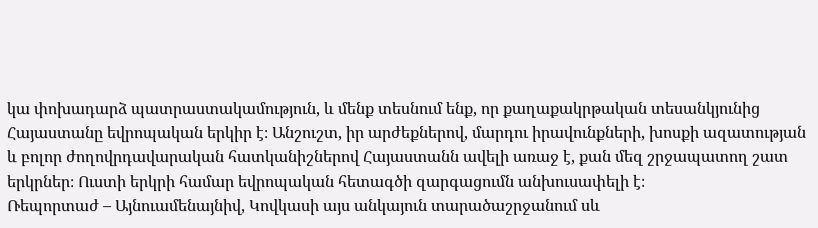կա փոխադարձ պատրաստակամություն, և մենք տեսնում ենք, որ քաղաքակրթական տեսանկյունից Հայաստանը եվրոպական երկիր է։ Անշուշտ, իր արժեքներով, մարդու իրավունքների, խոսքի ազատության և բոլոր ժողովրդավարական հատկանիշներով Հայաստանն ավելի առաջ է, քան մեզ շրջապատող շատ երկրներ։ Ուստի երկրի համար եվրոպական հետագծի զարգացումն անխուսափելի է։
Ռեպորտաժ – Այնուամենայնիվ, Կովկասի այս անկայուն տարածաշրջանում սև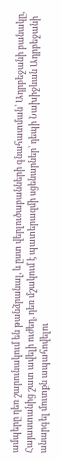ամպերը դեռ շարունակում են թանձրանալ, և ըստ վերլուծաբանների գնահատման՝ Ադրբեջանի բանակը, Հայաստանից շատ ավելի ուժեղ, դեռ մշակում է պատերազմի սցենարներ՝ դեպի Նախիջևան Ադրբեջանի անարգել մուտքն ապահովելու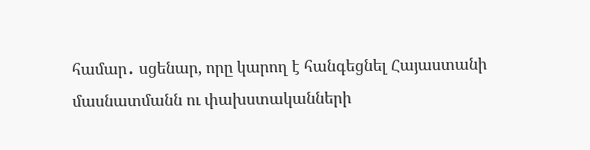համար․ սցենար, որը կարող է հանգեցնել Հայաստանի մասնատմանն ու փախստականների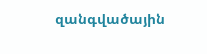զանգվածային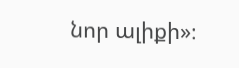նոր ալիքի»։